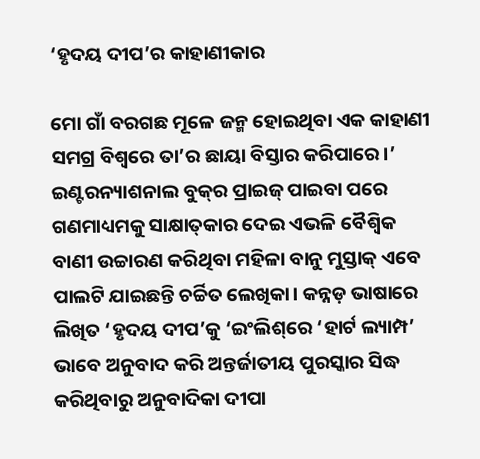‘ହୃଦୟ ଦୀପ’ର କାହାଣୀକାର

ମୋ ଗାଁ ବରଗଛ ମୂଳେ ଜନ୍ମ ହୋଇଥିବା ଏକ କାହାଣୀ ସମଗ୍ର ବିଶ୍ୱରେ ତା’ର ଛାୟା ବିସ୍ତାର କରିପାରେ।’ ଇଣ୍ଟରନ୍ୟାଶନାଲ ବୁକ୍‌ର ପ୍ରାଇଜ୍‌ ପାଇବା ପରେ ଗଣମାଧ୍ୟମକୁ ସାକ୍ଷାତ୍‌କାର ଦେଇ ଏଭଳି ବୈଶ୍ୱିକ ବାଣୀ ଉଚ୍ଚାରଣ କରିଥିବା ମହିଳା ବାନୁ ମୁସ୍ତାକ୍‌ ଏବେ ପାଲଟି ଯାଇଛନ୍ତି ଚର୍ଚ୍ଚିତ ଲେଖିକା। କନ୍ନଡ଼ ଭାଷାରେ ଲିଖିତ ‘ହୃଦୟ ଦୀପ’କୁ ‘ଇଂଲିଶ୍‌ରେ ‘ହାର୍ଟ ଲ୍ୟାମ୍ପ’ ଭାବେ ଅନୁବାଦ କରି ଅନ୍ତର୍ଜାତୀୟ ପୁରସ୍କାର ସିଦ୍ଧ କରିଥିବାରୁ ଅନୁବାଦିକା ଦୀପା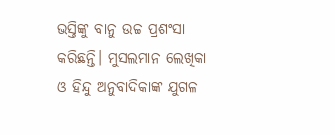ଭସ୍ତିଙ୍କୁ ବାନୁ ଉଚ୍ଚ ପ୍ରଶଂସା କରିଛନ୍ତି। ମୁସଲମାନ ଲେଖିକା ଓ ହିନ୍ଦୁ ଅନୁବାଦିକାଙ୍କ ଯୁଗଳ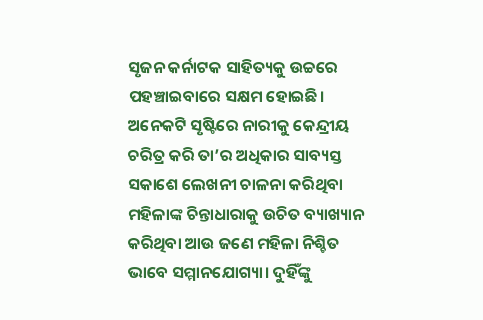ସୃଜନ କର୍ନାଟକ ସାହିତ୍ୟକୁ ଉଚ୍ଚରେ ପହଞ୍ଚାଇବାରେ ସକ୍ଷମ ହୋଇଛି। ଅନେକଟି ସୃଷ୍ଟିରେ ନାରୀକୁ କେନ୍ଦ୍ରୀୟ ଚରିତ୍ର କରି ତା’ର ଅଧିକାର ସାବ୍ୟସ୍ତ ସକାଶେ ଲେଖନୀ ଚାଳନା କରିଥିବା ମହିଳାଙ୍କ ଚିନ୍ତାଧାରାକୁ ଉଚିତ ବ୍ୟାଖ୍ୟାନ କରିଥିବା ଆଉ ଜଣେ ମହିଳା ନିଶ୍ଚିତ ଭାବେ ସମ୍ମାନଯୋଗ୍ୟା। ଦୁହିଁଙ୍କୁ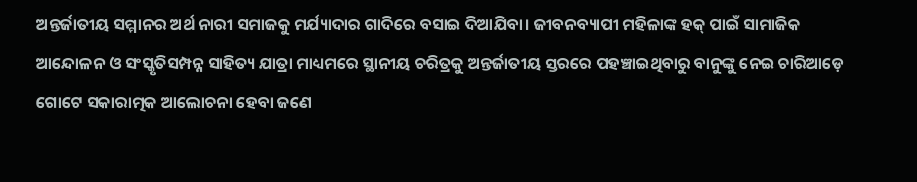ଅନ୍ତର୍ଜାତୀୟ ସମ୍ମାନର ଅର୍ଥ ନାରୀ ସମାଜକୁ ମର୍ଯ୍ୟାଦାର ଗାଦିରେ ବସାଇ ଦିଆଯିବା। ଜୀବନବ୍ୟାପୀ ମହିଳାଙ୍କ ହକ୍‌ ପାଇଁ ସାମାଜିକ ଆନ୍ଦୋଳନ ଓ ସଂସ୍କୃତିସମ୍ପନ୍ନ ସାହିତ୍ୟ ଯାତ୍ରା ମାଧ୍ୟମରେ ସ୍ଥାନୀୟ ଚରିତ୍ରକୁ ଅନ୍ତର୍ଜାତୀୟ ସ୍ତରରେ ପହଞ୍ଚାଇଥିବାରୁ ବାନୁଙ୍କୁ ନେଇ ଚାରିଆଡ଼େ ଗୋଟେ ସକାରାତ୍ମକ ଆଲୋଚନା ହେବା ଜଣେ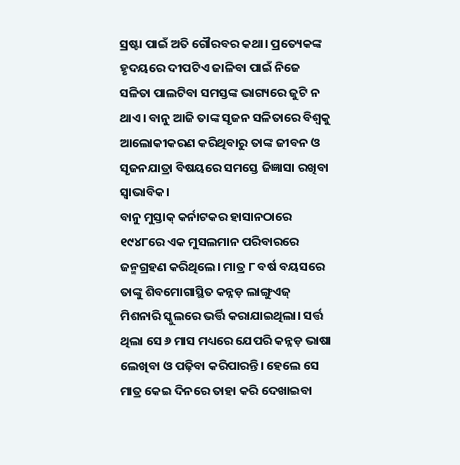ସ୍ରଷ୍ଟା ପାଇଁ ଅତି ଗୌରବର କଥା। ପ୍ରତ୍ୟେକଙ୍କ ହୃଦୟରେ ଦୀପଟିଏ ଜାଳିବା ପାଇଁ ନିଜେ ସଳିତା ପାଲଟିବା ସମସ୍ତଙ୍କ ଭାଗ୍ୟରେ ଜୁଟି ନ ଥାଏ। ବାନୁ ଆଜି ତାଙ୍କ ସୃଜନ ସଳିତାରେ ବିଶ୍ୱକୁ ଆଲୋକୀକରଣ କରିଥିବାରୁ ତାଙ୍କ ଜୀବନ ଓ ସୃଜନଯାତ୍ରା ବିଷୟରେ ସମସ୍ତେ ଜିଜ୍ଞାସା ରଖିବା ସ୍ବାଭାବିକ।
ବାନୁ ମୁସ୍ତାକ୍‌ କର୍ନାଟକର ହାସାନଠାରେ ୧୯୪୮ରେ ଏକ ମୁସଲମାନ ପରିବାରରେ ଜନ୍ମଗ୍ରହଣ କରିଥିଲେ। ମାତ୍ର ୮ ବର୍ଷ ବୟସରେ ତାଙ୍କୁ ଶିବମୋଗାସ୍ଥିତ କନ୍ନଡ଼ ଲାଙ୍ଗୁଏଜ୍‌ ମିଶନାରି ସ୍କୁଲରେ ଭର୍ତ୍ତି କରାଯାଇଥିଲା। ସର୍ତ୍ତ ଥିଲା ସେ ୬ ମାସ ମଧ୍ୟରେ ଯେପରି କନ୍ନଡ଼ ଭାଷା ଲେଖିବା ଓ ପଢ଼ିବା କରିପାରନ୍ତି। ହେଲେ ସେ ମାତ୍ର କେଇ ଦିନରେ ତାହା କରି ଦେଖାଇବା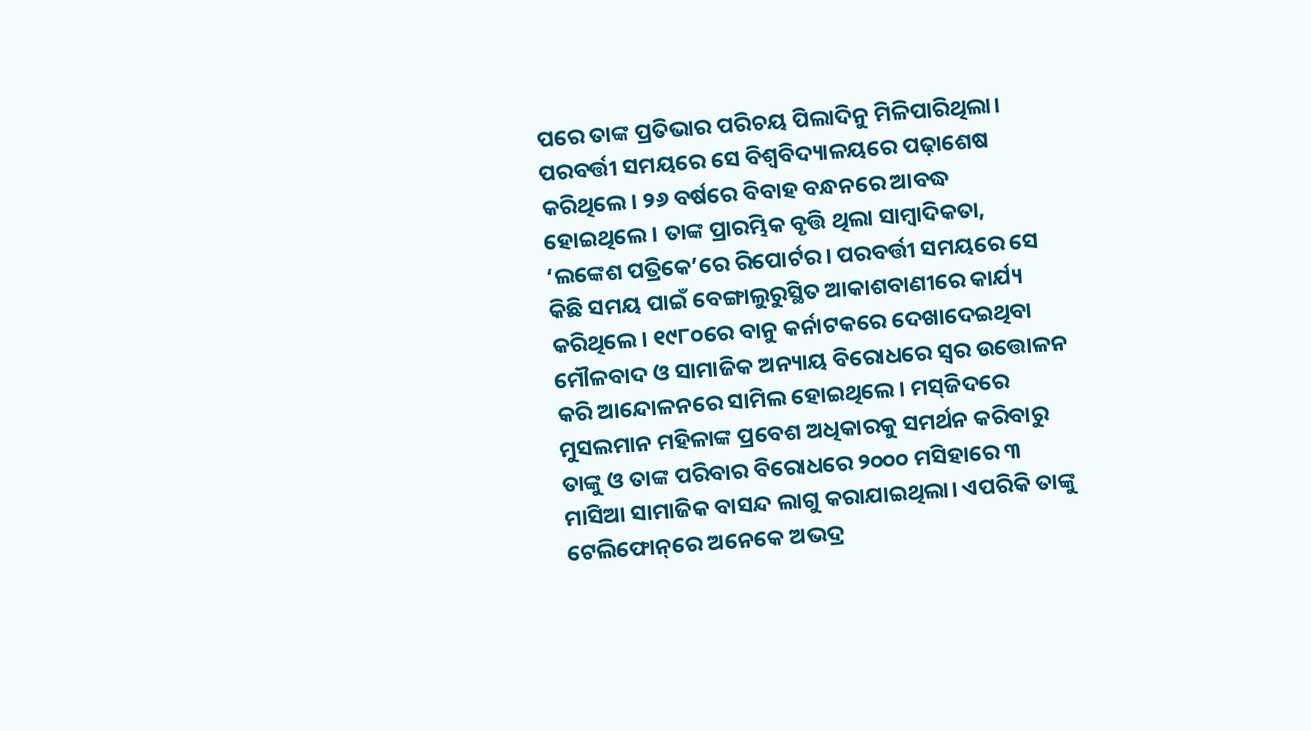ପରେ ତାଙ୍କ ପ୍ରତିଭାର ପରିଚୟ ପିଲାଦିନୁ ମିଳିପାରିଥିଲା। ପରବର୍ତ୍ତୀ ସମୟରେ ସେ ବିଶ୍ୱବିଦ୍ୟାଳୟରେ ପଢ଼ାଶେଷ କରିଥିଲେ। ୨୬ ବର୍ଷରେ ବିବାହ ବନ୍ଧନରେ ଆବଦ୍ଧ ହୋଇଥିଲେ। ତାଙ୍କ ପ୍ରାରମ୍ଭିକ ବୃତ୍ତି ଥିଲା ସାମ୍ବାଦିକତା, ‘ଲଙ୍କେଶ ପତ୍ରିକେ’ରେ ରିପୋର୍ଟର। ପରବର୍ତ୍ତୀ ସମୟରେ ସେ କିଛି ସମୟ ପାଇଁ ବେଙ୍ଗାଲୁରୁସ୍ଥିତ ଆକାଶବାଣୀରେ କାର୍ଯ୍ୟ କରିଥିଲେ। ୧୯୮୦ରେ ବାନୁ କର୍ନାଟକରେ ଦେଖାଦେଇଥିବା ମୌଳବାଦ ଓ ସାମାଜିକ ଅନ୍ୟାୟ ବିରୋଧରେ ସ୍ବର ଉତ୍ତୋଳନ କରି ଆନ୍ଦୋଳନରେ ସାମିଲ ହୋଇଥିଲେ। ମସ୍‌ଜିଦରେ ମୁସଲମାନ ମହିଳାଙ୍କ ପ୍ରବେଶ ଅଧିକାରକୁ ସମର୍ଥନ କରିବାରୁ ତାଙ୍କୁ ଓ ତାଙ୍କ ପରିବାର ବିରୋଧରେ ୨୦୦୦ ମସିହାରେ ୩ ମାସିଆ ସାମାଜିକ ବାସନ୍ଦ ଲାଗୁ କରାଯାଇଥିଲା। ଏପରିକି ତାଙ୍କୁ ଟେଲିଫୋନ୍‌ରେ ଅନେକେ ଅଭଦ୍ର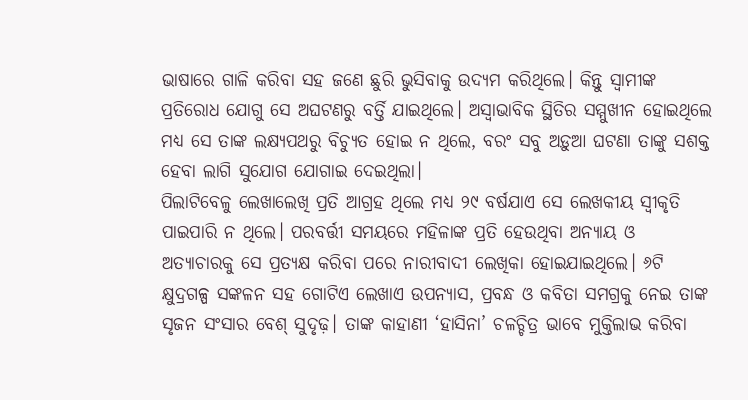ଭାଷାରେ ଗାଳି କରିବା ସହ ଜଣେ ଛୁରି ଭୁସିବାକୁ ଉଦ୍ୟମ କରିଥିଲେ। କିନ୍ତୁ ସ୍ବାମୀଙ୍କ ପ୍ରତିରୋଧ ଯୋଗୁ ସେ ଅଘଟଣରୁ ବର୍ତ୍ତି ଯାଇଥିଲେ। ଅସ୍ବାଭାବିକ ସ୍ଥିତିର ସମ୍ମୁଖୀନ ହୋଇଥିଲେ ମଧ୍ୟ ସେ ତାଙ୍କ ଲକ୍ଷ୍ୟପଥରୁ ବିଚ୍ୟୁତ ହୋଇ ନ ଥିଲେ, ବରଂ ସବୁ ଅଡ଼ୁଆ ଘଟଣା ତାଙ୍କୁ ସଶକ୍ତ ହେବା ଲାଗି ସୁଯୋଗ ଯୋଗାଇ ଦେଇଥିଲା।
ପିଲାଟିବେଳୁ ଲେଖାଲେଖି ପ୍ରତି ଆଗ୍ରହ ଥିଲେ ମଧ୍ୟ ୨୯ ବର୍ଷଯାଏ ସେ ଲେଖକୀୟ ସ୍ବୀକୃତି ପାଇପାରି ନ ଥିଲେ। ପରବର୍ତ୍ତୀ ସମୟରେ ମହିଳାଙ୍କ ପ୍ରତି ହେଉଥିବା ଅନ୍ୟାୟ ଓ ଅତ୍ୟାଚାରକୁ ସେ ପ୍ରତ୍ୟକ୍ଷ କରିବା ପରେ ନାରୀବାଦୀ ଲେଖିକା ହୋଇଯାଇଥିଲେ। ୬ଟି କ୍ଷୁଦ୍ରଗଳ୍ପ ସଙ୍କଳନ ସହ ଗୋଟିଏ ଲେଖାଏ ଉପନ୍ୟାସ, ପ୍ରବନ୍ଧ ଓ କବିତା ସମଗ୍ରକୁ ନେଇ ତାଙ୍କ ସୃଜନ ସଂସାର ବେଶ୍‌ ସୁଦୃଢ଼। ତାଙ୍କ କାହାଣୀ ‘ହାସିନା’ ଚଳଚ୍ଚିତ୍ର ଭାବେ ମୁକ୍ତିଲାଭ କରିବା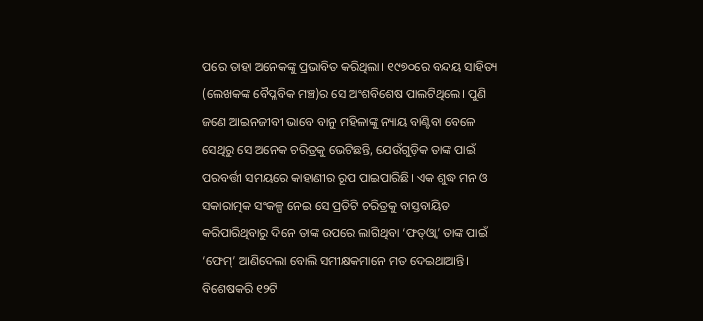ପରେ ତାହା ଅନେକଙ୍କୁ ପ୍ରଭାବିତ କରିଥିଲା। ୧୯୭୦ରେ ବନ୍ଦୟ ସାହିତ୍ୟ (ଲେଖକଙ୍କ ବୈପ୍ଳବିକ ମଞ୍ଚ)ର ସେ ଅଂଶବିଶେଷ ପାଲଟିଥିଲେ। ପୁଣି ଜଣେ ଆଇନଜୀବୀ ଭାବେ ବାନୁ ମହିଳାଙ୍କୁ ନ୍ୟାୟ ବାଣ୍ଟିବା ବେଳେ ସେଥିରୁ ସେ ଅନେକ ଚରିତ୍ରକୁ ଭେଟିଛନ୍ତି, ଯେଉଁଗୁଡ଼ିକ ତାଙ୍କ ପାଇଁ ପରବର୍ତ୍ତୀ ସମୟରେ କାହାଣୀର ରୂପ ପାଇପାରିଛି। ଏକ ଶୁଦ୍ଧ ମନ ଓ ସକାରାତ୍ମକ ସଂକଳ୍ପ ନେଇ ସେ ପ୍ରତିଟି ଚରିତ୍ରକୁ ବାସ୍ତବାୟିତ କରିପାରିଥିବାରୁ ଦିନେ ତାଙ୍କ ଉପରେ ଲାଗିଥିବା ‘ଫତ୍‌ଓ୍ବା’ ତାଙ୍କ ପାଇଁ ‘ଫେମ୍‌’ ଆଣିଦେଲା ବୋଲି ସମୀକ୍ଷକମାନେ ମତ ଦେଇଥାଆନ୍ତି। ବିଶେଷକରି ୧୨ଟି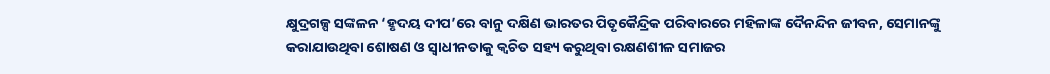କ୍ଷୁଦ୍ରଗଳ୍ପ ସଙ୍କଳନ ‘ହୃଦୟ ଦୀପ’ରେ ବାନୁ ଦକ୍ଷିଣ ଭାରତର ପିତୃକୈନ୍ଦ୍ରିକ ପରିବାରରେ ମହିଳାଙ୍କ ଦୈନନ୍ଦିନ ଜୀବନ, ସେମାନଙ୍କୁ କରାଯାଉଥିବା ଶୋଷଣ ଓ ସ୍ବାଧୀନତାକୁ କ୍ୱଚିତ ସହ୍ୟ କରୁଥିବା ରକ୍ଷଣଶୀଳ ସମାଜର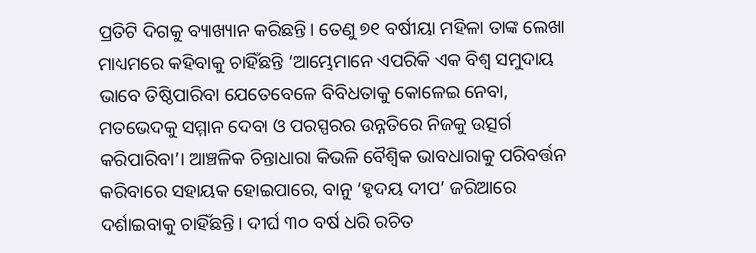ପ୍ରତିଟି ଦିଗକୁ ବ୍ୟାଖ୍ୟାନ କରିଛନ୍ତି। ତେଣୁ ୭୧ ବର୍ଷୀୟା ମହିଳା ତାଙ୍କ ଲେଖା ମାଧ୍ୟମରେ କହିବାକୁ ଚାହିଁଛନ୍ତି ‘ଆମ୍ଭେମାନେ ଏପରିକି ଏକ ବିଶ୍ୱ ସମୁଦାୟ ଭାବେ ତିଷ୍ଠିପାରିବା ଯେତେବେଳେ ବିବିଧତାକୁ କୋଳେଇ ନେବା, ମତଭେଦକୁ ସମ୍ମାନ ଦେବା ଓ ପରସ୍ପରର ଉନ୍ନତିରେ ନିଜକୁ ଉତ୍ସର୍ଗ କରିପାରିବା’। ଆଞ୍ଚଳିକ ଚିନ୍ତାଧାରା କିଭଳି ବୈଶ୍ୱିକ ଭାବଧାରାକୁ ପରିବର୍ତ୍ତନ କରିବାରେ ସହାୟକ ହୋଇପାରେ, ବାନୁ ‘ହୃଦୟ ଦୀପ’ ଜରିଆରେ ଦର୍ଶାଇବାକୁ ଚାହିଁଛନ୍ତି। ଦୀର୍ଘ ୩୦ ବର୍ଷ ଧରି ରଚିତ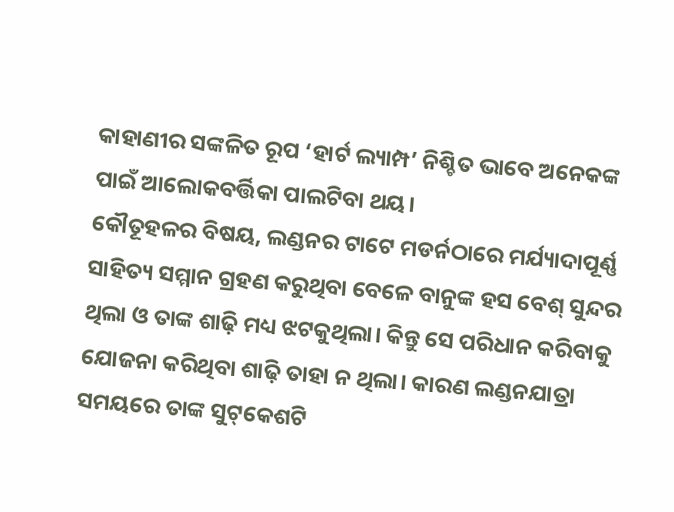କାହାଣୀର ସଙ୍କଳିତ ରୂପ ‘ହାର୍ଟ ଲ୍ୟାମ୍ପ’ ନିଶ୍ଚିତ ଭାବେ ଅନେକଙ୍କ ପାଇଁ ଆଲୋକବର୍ତ୍ତିକା ପାଲଟିବା ଥୟ।
କୌତୂହଳର ବିଷୟ, ଲଣ୍ଡନର ଟାଟେ ମଡର୍ନଠାରେ ମର୍ଯ୍ୟାଦାପୂର୍ଣ୍ଣ ସାହିତ୍ୟ ସମ୍ମାନ ଗ୍ରହଣ କରୁଥିବା ବେଳେ ବାନୁଙ୍କ ହସ ବେଶ୍‌ ସୁନ୍ଦର ଥିଲା ଓ ତାଙ୍କ ଶାଢ଼ି ମଧ୍ୟ ଝଟକୁଥିଲା। କିନ୍ତୁ ସେ ପରିଧାନ କରିବାକୁ ଯୋଜନା କରିଥିବା ଶାଢ଼ି ତାହା ନ ଥିଲା। କାରଣ ଲଣ୍ଡନଯାତ୍ରା ସମୟରେ ତାଙ୍କ ସୁଟ୍‌କେଶଟି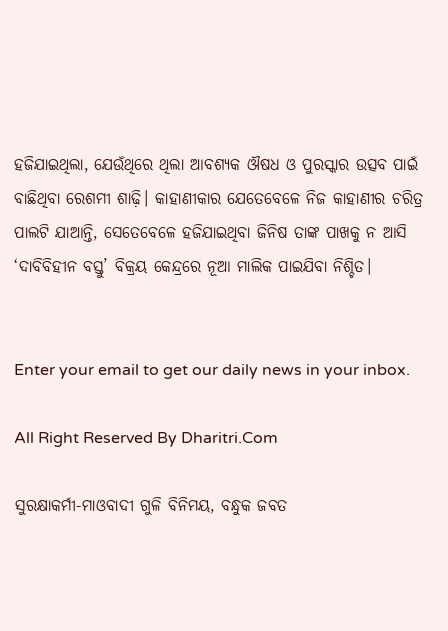ହଜିଯାଇଥିଲା, ଯେଉଁଥିରେ ଥିଲା ଆବଶ୍ୟକ ଔଷଧ ଓ ପୁରସ୍କାର ଉତ୍ସବ ପାଇଁ ବାଛିଥିବା ରେଶମୀ ଶାଢ଼ି। କାହାଣୀକାର ଯେତେବେଳେ ନିଜ କାହାଣୀର ଚରିତ୍ର ପାଲଟି ଯାଆନ୍ତି, ସେତେବେଳେ ହଜିଯାଇଥିବା ଜିନିଷ ତାଙ୍କ ପାଖକୁ ନ ଆସି ‘ଦାବିବିହୀନ ବସ୍ତୁ’ ବିକ୍ରୟ କେନ୍ଦ୍ରରେ ନୂଆ ମାଲିକ ପାଇଯିବା ନିଶ୍ଚିତ।


Enter your email to get our daily news in your inbox.

All Right Reserved By Dharitri.Com

ସୁରକ୍ଷାକର୍ମୀ-ମାଓବାଦୀ ଗୁଳି ବିନିମୟ, ବନ୍ଧୁକ ଜବତ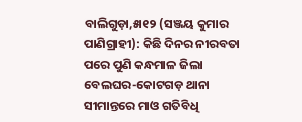ବାଲିଗୁଡ଼ା,୫ା୧୨ (ସଞ୍ଜୟ କୁମାର ପାଣିଗ୍ରାହୀ): କିଛି ଦିନର ନୀରବତା ପରେ ପୁଣି କନ୍ଧମାଳ ଜିଲା ବେଲଘର-କୋଟଗଡ଼ ଥାନା ସୀମାନ୍ତରେ ମାଓ ଗତିବିଧି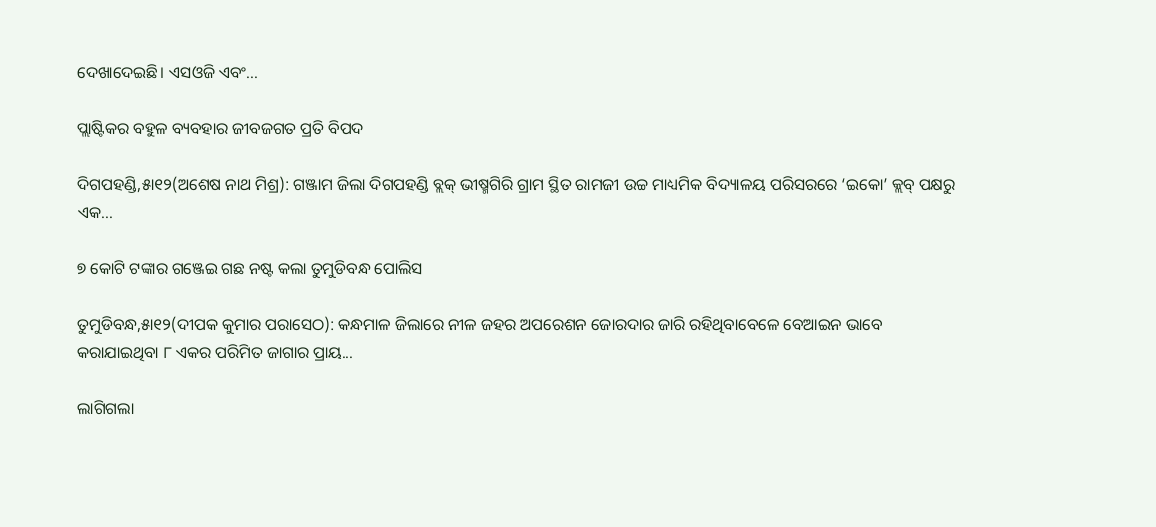ଦେଖାଦେଇଛି। ଏସଓଜି ଏବଂ...

ପ୍ଲାଷ୍ଟିକର ବହୁଳ ବ୍ୟବହାର ଜୀବଜଗତ ପ୍ରତି ବିପଦ

ଦିଗପହଣ୍ଡି,୫ା୧୨(ଅଶେଷ ନାଥ ମିଶ୍ର): ଗଞ୍ଜାମ ଜିଲା ଦିଗପହଣ୍ଡି ବ୍ଲକ୍‌ ଭୀଷ୍ମଗିରି ଗ୍ରାମ ସ୍ଥିତ ରାମଜୀ ଉଚ୍ଚ ମାଧ୍ୟମିକ ବିଦ୍ୟାଳୟ ପରିସରରେ ‘ଇକୋ’ କ୍ଲବ୍‌ ପକ୍ଷରୁ ଏକ...

୭ କୋଟି ଟଙ୍କାର ଗଞ୍ଜେଇ ଗଛ ନଷ୍ଟ କଲା ତୁମୁଡିବନ୍ଧ ପୋଲିସ

ତୁମୁଡିବନ୍ଧ,୫ା୧୨(ଦୀପକ କୁମାର ପରାସେଠ): କନ୍ଧମାଳ ଜିଲାରେ ନୀଳ ଜହର ଅପରେଶନ ଜୋରଦାର ଜାରି ରହିଥିବାବେଳେ ବେଆଇନ ଭାବେ କରାଯାଇଥିବା ୮ ଏକର ପରିମିତ ଜାଗାର ପ୍ରାୟ...

ଲାଗିଗଲା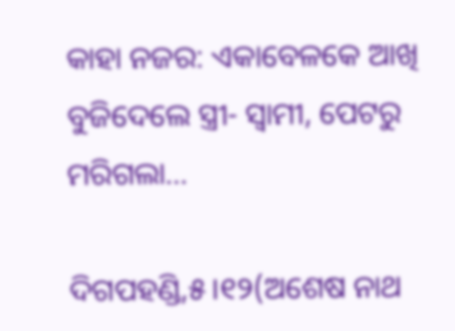କାହା ନଜର: ଏକାବେଳକେ ଆଖି ବୁଜିଦେଲେ ସ୍ତ୍ରୀ- ସ୍ବାମୀ, ପେଟରୁ ମରିଗଲା…

ଦିଗପହଣ୍ଡି,୫।୧୨(ଅଶେଷ ନାଥ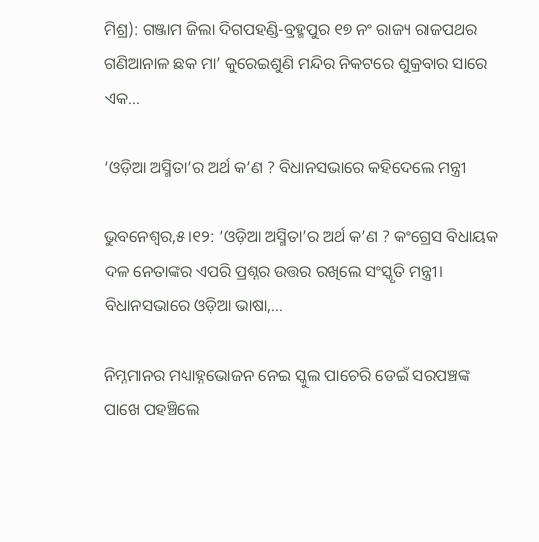ମିଶ୍ର): ଗଞ୍ଜାମ ଜିଲା ଦିଗପହଣ୍ଡି-ବ୍ରହ୍ମପୁର ୧୭ ନଂ ରାଜ୍ୟ ରାଜପଥର ଗଣିଆନାଳ ଛକ ମା’ କୁରେଇଶୁଣି ମନ୍ଦିର ନିକଟରେ ଶୁକ୍ରବାର ସାରେ ଏକ...

‘ଓଡ଼ିଆ ଅସ୍ମିତା’ର ଅର୍ଥ କ’ଣ ? ବିଧାନସଭାରେ କହିଦେଲେ ମନ୍ତ୍ରୀ

ଭୁବନେଶ୍ୱର,୫।୧୨: ‘ଓଡ଼ିଆ ଅସ୍ମିତା’ର ଅର୍ଥ କ’ଣ ? କଂଗ୍ରେସ ବିଧାୟକ ଦଳ ନେତାଙ୍କର ଏପରି ପ୍ରଶ୍ନର ଉତ୍ତର ରଖିଲେ ସଂସ୍କୃତି ମନ୍ତ୍ରୀ। ବିଧାନସଭାରେ ଓଡ଼ିଆ ଭାଷା,...

ନିମ୍ନମାନର ମଧ୍ୟାହ୍ନଭୋଜନ ନେଇ ସ୍କୁଲ ପାଚେରି ଡେଇଁ ସରପଞ୍ଚଙ୍କ ପାଖେ ପହଞ୍ଚିଲେ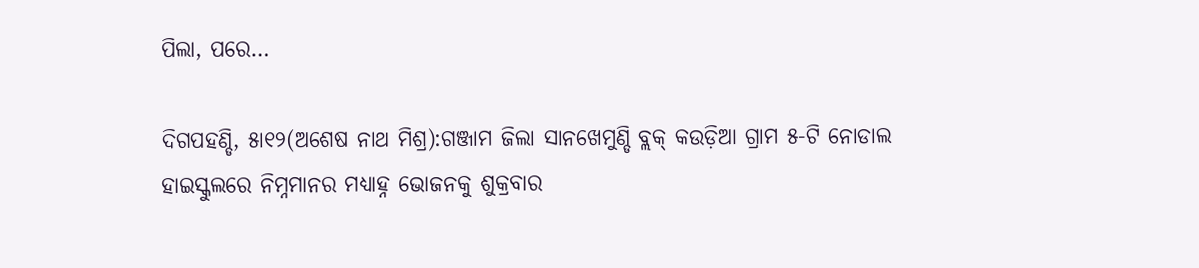ପିଲା, ପରେ…

ଦିଗପହଣ୍ଡି, ୫ା୧୨(ଅଶେଷ ନାଥ ମିଶ୍ର):ଗଞ୍ଜାମ ଜିଲା ସାନଖେମୁଣ୍ଡି ବ୍ଲକ୍‌ କଉଡ଼ିଆ ଗ୍ରାମ ୫-ଟି ନୋଡାଲ ହାଇସ୍କୁଲରେ ନିମ୍ନମାନର ମଧ୍ୟାହ୍ନ ଭୋଜନକୁ ଶୁକ୍ରବାର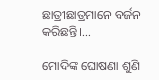ଛାତ୍ରୀଛାତ୍ରମାନେ ବର୍ଜନ କରିଛନ୍ତି।...

ମୋଦିଙ୍କ ଘୋଷଣା ଶୁଣି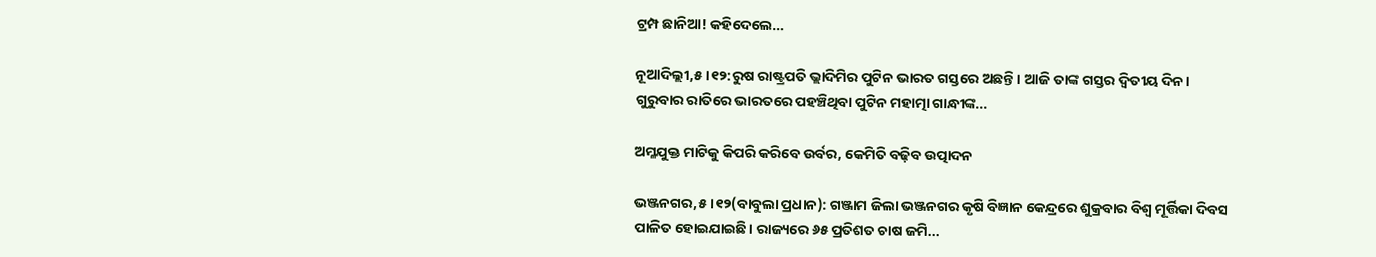ଟ୍ରମ୍ପ ଛାନିଆ! କହିଦେଲେ…

ନୂଆଦିଲ୍ଲୀ,୫।୧୨:ରୁଷ ରାଷ୍ଟ୍ରପତି ଭ୍ଲାଦିମିର ପୁଟିନ ଭାରତ ଗସ୍ତରେ ଅଛନ୍ତି। ଆଜି ତାଙ୍କ ଗସ୍ତର ଦ୍ୱିତୀୟ ଦିନ। ଗୁରୁବାର ରାତିରେ ଭାରତରେ ପହଞ୍ଚିଥିବା ପୁଟିନ ମହାତ୍ମା ଗାନ୍ଧୀଙ୍କ...

ଅମ୍ଳଯୁକ୍ତ ମାଟିକୁ କିପରି କରିବେ ଉର୍ବର, କେମିତି ବଢ଼ିବ ଉତ୍ପାଦନ

ଭଞ୍ଜନଗର,୫।୧୨(ବାବୁଲା ପ୍ରଧାନ): ଗଞ୍ଜାମ ଜିଲା ଭଞ୍ଜନଗର କୃଷି ବିଜ୍ଞାନ କେନ୍ଦ୍ରରେ ଶୁକ୍ରବାର ବିଶ୍ବ ମୂର୍ତ୍ତିକା ଦିବସ ପାଳିତ ହୋଇଯାଇଛି। ରାଜ୍ୟରେ ୬୫ ପ୍ରତିଶତ ଚାଷ ଜମି...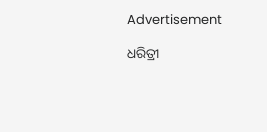Advertisement

ଧରିତ୍ରୀ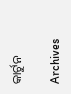କାର୍ଟୁନ

Archives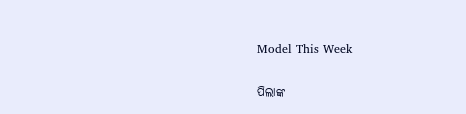Model This Week

ପିଲାଙ୍କ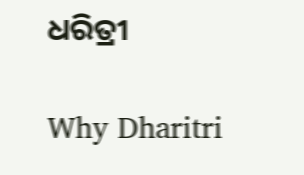ଧରିତ୍ରୀ

Why Dharitri